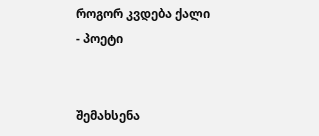როგორ კვდება ქალი - პოეტი


შემახსენა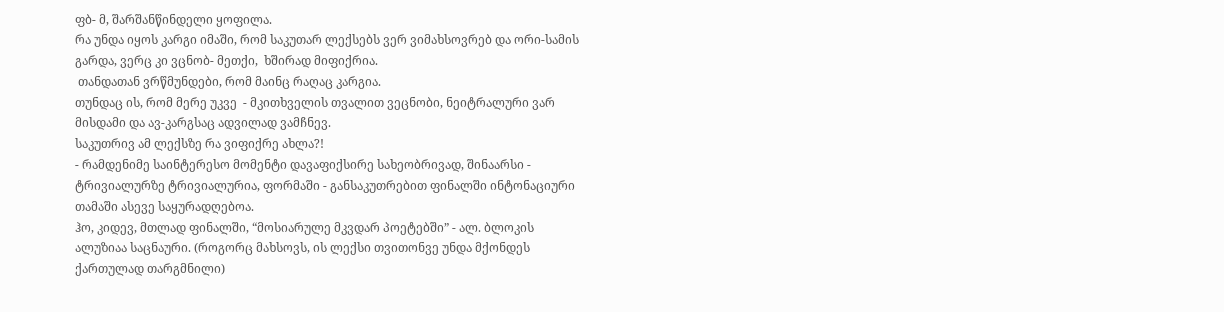ფბ- მ, შარშანწინდელი ყოფილა.
რა უნდა იყოს კარგი იმაში, რომ საკუთარ ლექსებს ვერ ვიმახსოვრებ და ორი-სამის გარდა, ვერც კი ვცნობ- მეთქი,  ხშირად მიფიქრია.
 თანდათან ვრწმუნდები, რომ მაინც რაღაც კარგია.
თუნდაც ის, რომ მერე უკვე  - მკითხველის თვალით ვეცნობი, ნეიტრალური ვარ მისდამი და ავ-კარგსაც ადვილად ვამჩნევ.
საკუთრივ ამ ლექსზე რა ვიფიქრე ახლა?!
- რამდენიმე საინტერესო მომენტი დავაფიქსირე სახეობრივად, შინაარსი - ტრივიალურზე ტრივიალურია, ფორმაში - განსაკუთრებით ფინალში ინტონაციური  თამაში ასევე საყურადღებოა.
ჰო, კიდევ, მთლად ფინალში, “მოსიარულე მკვდარ პოეტებში” - ალ. ბლოკის ალუზიაა საცნაური. (როგორც მახსოვს, ის ლექსი თვითონვე უნდა მქონდეს ქართულად თარგმნილი)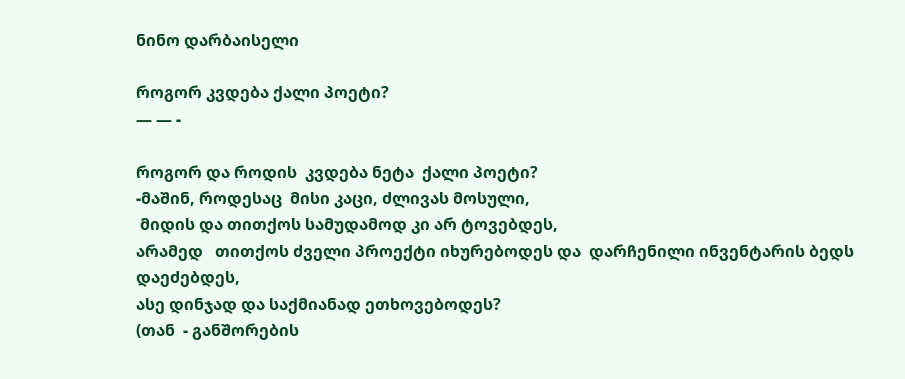ნინო დარბაისელი

როგორ კვდება ქალი პოეტი?
— — -

როგორ და როდის  კვდება ნეტა  ქალი პოეტი?
-მაშინ, როდესაც  მისი კაცი, ძლივას მოსული,
 მიდის და თითქოს სამუდამოდ კი არ ტოვებდეს,
არამედ   თითქოს ძველი პროექტი იხურებოდეს და  დარჩენილი ინვენტარის ბედს დაეძებდეს,
ასე დინჯად და საქმიანად ეთხოვებოდეს?
(თან  - განშორების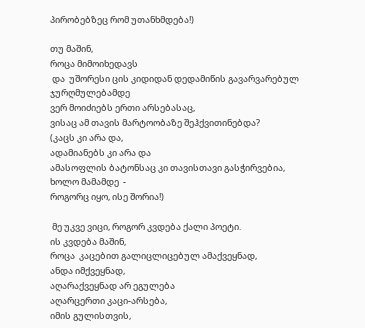პირობებზეც რომ უთანხმდება!)

თუ მაშინ,
როცა მიმოიხედავს
 და  უშორესი ცის კიდიდან დედამიწის გავარვარებულ ჯურღმულებამდე
ვერ მოიძიებს ერთი არსებასაც,
ვისაც ამ თავის მარტოობაზე შეჰქვითინებდა?
(კაცს კი არა და,
ადამიანებს კი არა და
ამასოფლის ბატონსაც კი თავისთავი გასჭირვებია,
ხოლო მამამდე  -
როგორც იყო, ისე შორია!)

 მე უკვე ვიცი, როგორ კვდება ქალი პოეტი.
ის კვდება მაშინ,
როცა  კაცებით გალიცლიცებულ ამაქვეყნად,
ანდა იმქვეყნად,
აღარაქვეყნად არ ეგულება
აღარცერთი კაცი-არსება,
იმის გულისთვის,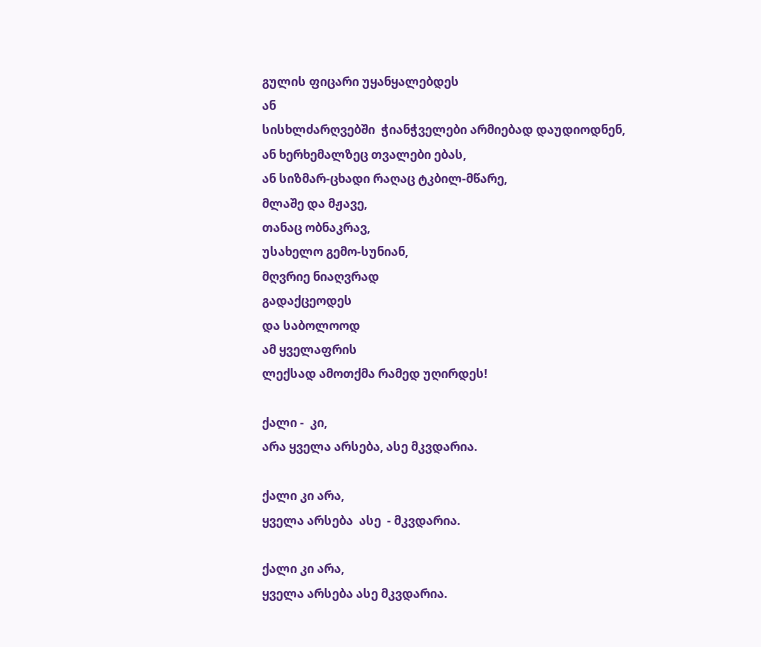გულის ფიცარი უყანყალებდეს
ან
სისხლძარღვებში  ჭიანჭველები არმიებად დაუდიოდნენ,
ან ხერხემალზეც თვალები ებას,
ან სიზმარ-ცხადი რაღაც ტკბილ-მწარე,
მლაშე და მჟავე,
თანაც ობნაკრავ,
უსახელო გემო-სუნიან,
მღვრიე ნიაღვრად
გადაქცეოდეს
და საბოლოოდ
ამ ყველაფრის
ლექსად ამოთქმა რამედ უღირდეს!

ქალი -  კი,
არა ყველა არსება, ასე მკვდარია.

ქალი კი არა,
ყველა არსება  ასე  - მკვდარია.

ქალი კი არა,
ყველა არსება ასე მკვდარია.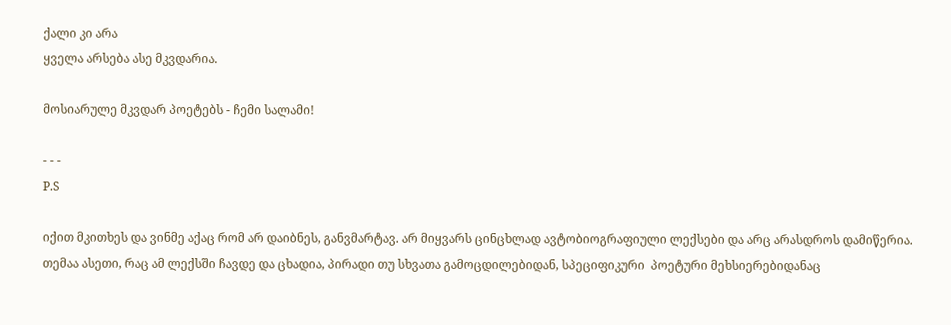ქალი კი არა
ყველა არსება ასე მკვდარია.

მოსიარულე მკვდარ პოეტებს - ჩემი სალამი!

- - -
P.S

იქით მკითხეს და ვინმე აქაც რომ არ დაიბნეს, განვმარტავ. არ მიყვარს ცინცხლად ავტობიოგრაფიული ლექსები და არც არასდროს დამიწერია.
თემაა ასეთი, რაც ამ ლექსში ჩავდე და ცხადია, პირადი თუ სხვათა გამოცდილებიდან, სპეციფიკური  პოეტური მეხსიერებიდანაც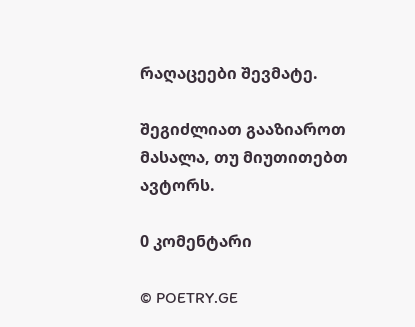რაღაცეები შევმატე.

შეგიძლიათ გააზიაროთ მასალა, თუ მიუთითებთ ავტორს.

0 კომენტარი

© POETRY.GE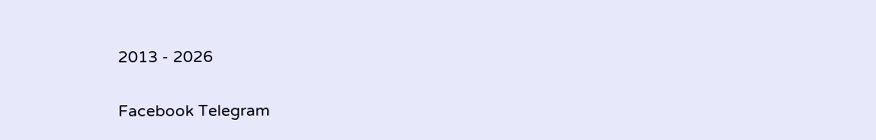2013 - 2026

Facebook Telegram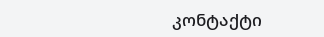კონტაქტი